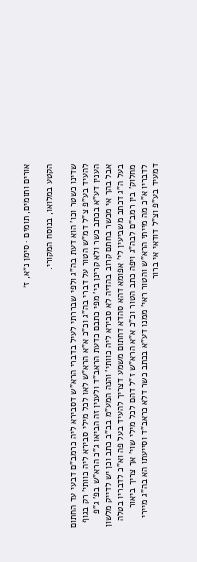אורים ותומים, תומים · סימן נ״א, ז׳

הקטע במלואו, בנוסח המקורי.

שדינו כשטר וכו' הוא דעת בה"ג ולפי שבררתי לעיל בדברי הרא"ש דסבירא ליה כרמב"ם דבעי עד החתום להעיד בע"פ צ"ל דמ"ש הטור על דברי בה"ג וכ"כ א"א הרא"ש לאו לכל מילי סבירא ליה כוותי' רק בגוף הענין דע"א בכתב כשר ולא קרינן בי' מפי כתבם כדעת הראב"ד ולענין זה הביאו ג"כ הרא"ש בפ' ג"פ אבל בהך אי מכשר בחתם קרוב בהדיה לא סבירא ליה כוותי' והנה המע"מ בב"ב כתב וכן יש לדייק מלשון בעל ה"ג דכתב משביעין לי' אפומא דהא סהדא דחתום משמע דצריך להעיד בעל פה וא"כ לדבריו בטלה מחלוק' בין רמב"ם לבה"ג ויפה כתב הטור וכ"כ א"א הרא"ש ז"ל דהם לכל מילי שוי' אך צריך ביאור לדבריו א"כ מה מייתי הרא"ש והטור ראי' ממנו דע"א בכתב כשר דלא כראב"ד וסייעתו הא בה"ג מיירי דמעיד בע"פ וצ"ל דודאי אי ברור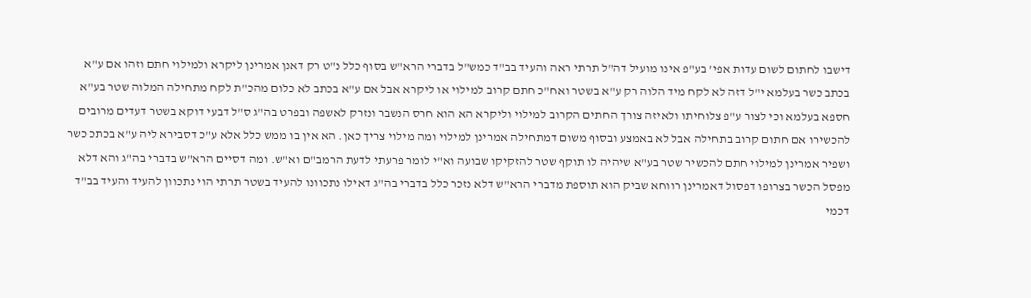דישבו לחתום לשום עדות אפי' בע"פ אינו מועיל דה"ל תרתי ראה והעיד בב"ד כמש"ל בדברי הרא"ש בסוף כלל נ"ט רק דאנן אמרינן ליקרא ולמילוי חתם וזהו אם ע"א בכתב כשר בעלמא י"ל דזה לא לקח מיד הלוה רק ע"א בשטר ואח"כ חתם קרוב למילוי או ליקרא אבל אם ע"א בכתב לא כלום מהכ"ת לקח מתחילה המלוה שטר בע"א חספא בעלמא וכי לצור ע"פ צלוחיתו ולאיזה צורך החתים הקרוב למילוי וליקרא הא הוא חרס הנשבר ונזרק לאשפה ובפרט בה"ג ס"ל דבעי דוקא בשטר דעדים מרובים להכשירו אם חתום קרוב בתחילה אבל לא באמצע ובסוף משום דמתחילה אמרינן למילוי ומה מילוי צריך כאן. הא אין בו ממש כלל אלא ע"כ דסבירא ליה ע"א בכתכ כשר ושפיר אמרינן למילוי חתם להכשיר שטר בע"א שיהיה לו תוקף שטר להזקיקו שבועה וא"י לומר פרעתי לדעת הרמב"ם וא"ש. ומה דסיים הרא"ש בדברי בה"ג והא דלא מפסל הכשר בצרופו דפסול דאמרינן רווחא שביק הוא תוספת מדברי הרא"ש דלא נזכר כלל בדברי בה"ג דאילו נתכוונו להעיד בשטר תרתי הוי נתכוון להעיד והעיד בב"ד דכמי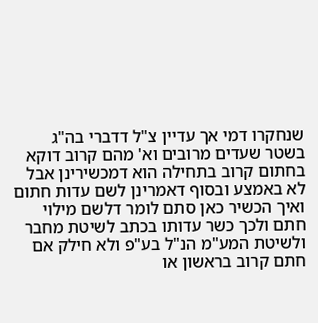שנחקרו דמי אך עדיין צ"ל דדברי בה"ג בשטר שעדים מרובים וא' מהם קרוב דוקא בחתום קרוב בתחילה הוא דמכשירינן אבל לא באמצע ובסוף דאמרינן לשם עדות חתום ואיך הכשיר כאן סתם לומר דלשם מילוי חתם ולכך כשר עדותו בכתב לשיטת מחבר ולשיטת המע"מ הנ"ל בע"פ ולא חילק אם חתם קרוב בראשון או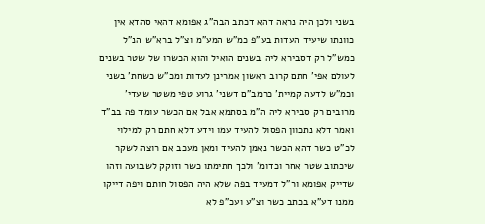בשני ולכן היה נראה דהא דכתב הבה"ג אפומא דהאי סהדא אין כוונתו שיעיד העדות בע"פ כמ"ש המע"מ וצ"ל ברא"ש הנ"ל כמש"ל רק דסבירא ליה בשנים הואיל והוא הכשרו של שטר בשנים לעולם אפי' חתם קרוב ראשון אמרינן לעדות ומכ"ש כשחת' בשני וכמ"ש לדעה קמיית' כרמב"ם דשני' גרוע טפי משטר שעדי' מרובים רק סבירא ליה ה"מ בסתמא אבל אם הכשר עומד פה בב"ד ואמר דלא נתכוון הפסול להעיד עמו וידע דלא חתם רק למילוי לכ"ט כשר דהא הכשר נאמן להעיד ומאן מעכב אם רוצה לשקר שיכתוב שטר אחר וכדומ' ולכך חתימתו כשר וזוקק לשבועה וזהו שדייק אפומא ור"ל דמעיד בפה שלא היה הפסול חותם ויפה דייקו ממנו דע"א בכתב כשר וצ"ע ועכ"פ לא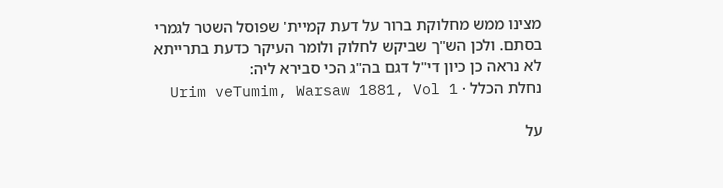מצינו ממש מחלוקת ברור על דעת קמיית' שפוסל השטר לגמרי בסתם. ולכן הש"ך שביקש לחלוק ולומר העיקר כדעת בתרייתא לא נראה כן כיון די"ל דגם בה"ג הכי סבירא ליה:
נחלת הכלל · Urim veTumim, Warsaw 1881, Vol 1

על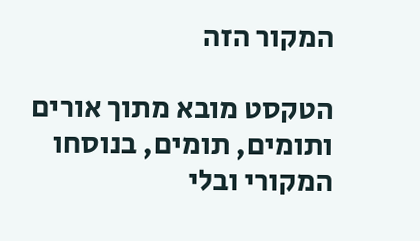המקור הזה

הטקסט מובא מתוך אורים ותומים, תומים, בנוסחו המקורי ובלי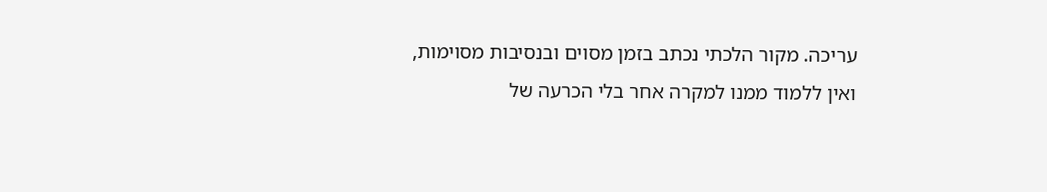עריכה. מקור הלכתי נכתב בזמן מסוים ובנסיבות מסוימות, ואין ללמוד ממנו למקרה אחר בלי הכרעה של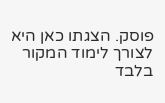פוסק. הצגתו כאן היא לצורך לימוד המקור בלבד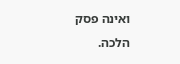ואינה פסק הלכה.